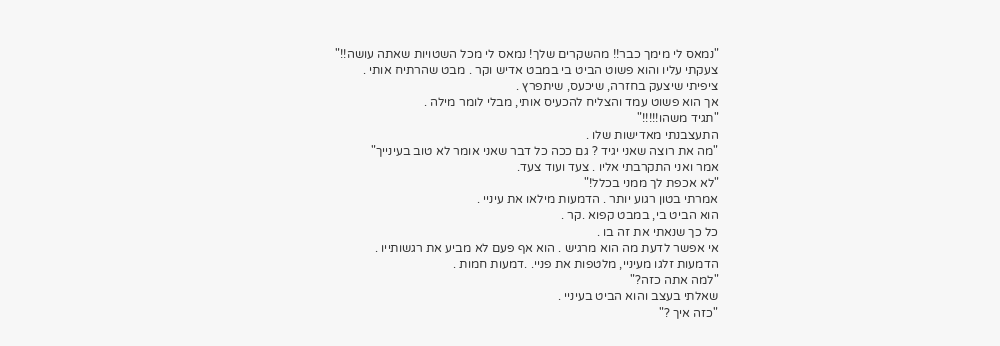"נמאס לי מימך כבר!! מהשקרים שלך! נמאס לי מכל השטויות שאתה עושה!!"
צעקתי עליו והוא פשוט הביט בי במבט אדיש וקר . מבט שהרתיח אותי .
ציפיתי שיצעק בחזרה, שיכעס, שיתפרץ .
אך הוא פשוט עמד והצליח להכעיס אותי, מבלי לומר מילה .
"תגיד משהו!!!!!"
התעצבנתי מאדישות שלו .
"מה את רוצה שאני יגיד ? גם ככה כל דבר שאני אומר לא טוב בעינייך"
אמר ואני התקרבתי אליו . צעד ועוד צעד.
"לא אכפת לך ממני בכלל!"
אמרתי בטון רגוע יותר . הדמעות מילאו את עיניי .
הוא הביט בי, במבט קפוא .קר .
כל כך שנאתי את זה בו .
אי אפשר לדעת מה הוא מרגיש . הוא אף פעם לא מביע את רגשותייו .
הדמעות זלגו מעיניי, מלטפות את פניי. .דמעות חמות .
"למה אתה כזה?"
שאלתי בעצב והוא הביט בעיניי .
"כזה איך ?"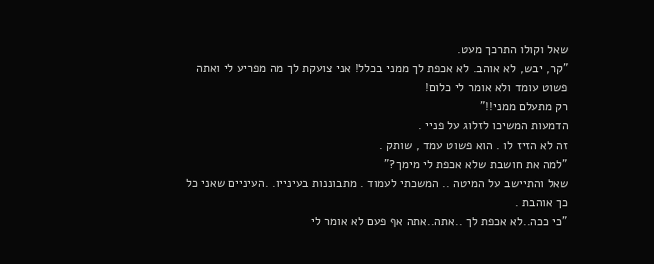שאל וקולו התרכך מעט.
"קר, יבש, לא אוהב. לא אכפת לך ממני בכלל! אני צועקת לך מה מפריע לי ואתה פשוט עומד ולא אומר לי כלום!
רק מתעלם ממני!!"
הדמעות המשיכו לזלוג על פניי .
זה לא הזיז לו . הוא פשוט עמד , שותק .
"למה את חושבת שלא אכפת לי מימך?"
שאל והתיישב על המיטה .. המשכתי לעמוד . מתבוננות בעינייו. .העיניים שאני כל כך אוהבת .
"כי ככה..לא אכפת לך ..אתה..אתה אף פעם לא אומר לי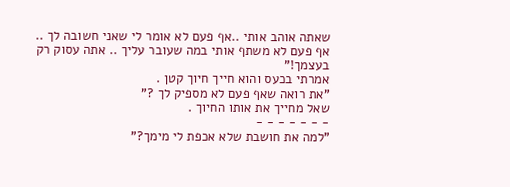שאתה אוהב אותי ..אף פעם לא אומר לי שאני חשובה לך .. אף פעם לא משתף אותי במה שעובר עליך .. אתה עסוק רק בעצמך!"
אמרתי בכעס והוא חייך חיוך קטן .
"את רואה שאף פעם לא מספיק לך ?"
שאל מחייך את אותו החיוך .
- - - - - - -
"למה את חושבת שלא אכפת לי מימך?"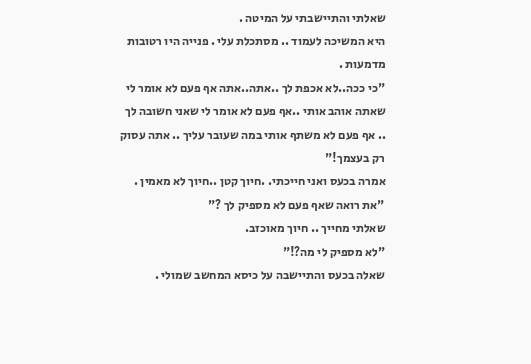שאלתי והתיישבתי על המיטה .
היא המשיכה לעמוד .. מסתכלת עלי . פנייה היו רטובות מדמעות .
"כי ככה..לא אכפת לך ..אתה..אתה אף פעם לא אומר לי שאתה אוהב אותי ..אף פעם לא אומר לי שאני חשובה לך .. אף פעם לא משתף אותי במה שעובר עליך .. אתה עסוק רק בעצמך!"
אמרה בכעס ואני חייכתי. .חיוך קטן ..חיוך לא מאמין .
"את רואה שאף פעם לא מספיק לך ?"
שאלתי מחייך .. חיוך מאוכזב.
"לא מספיק לי מה?!"
שאלה בכעס והתיישבה על כיסא המחשב שמולי .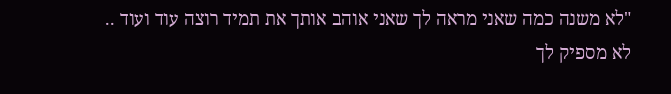"לא משנה כמה שאני מראה לך שאני אוהב אותך את תמיד רוצה עוד ועוד .. לא מספיק לך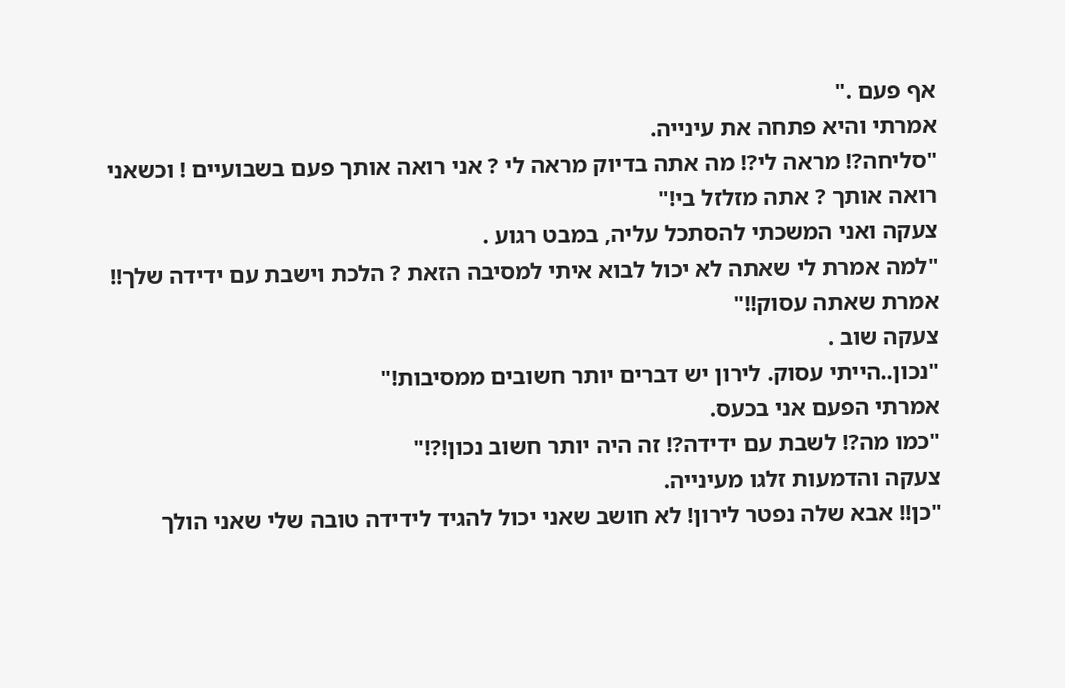אף פעם ."
אמרתי והיא פתחה את עינייה.
"סליחה?! מראה לי?! מה אתה בדיוק מראה לי ? אני רואה אותך פעם בשבועיים ! וכשאני רואה אותך ? אתה מזלזל בי!"
צעקה ואני המשכתי להסתכל עליה, במבט רגוע .
"למה אמרת לי שאתה לא יכול לבוא איתי למסיבה הזאת ? הלכת וישבת עם ידידה שלך!! אמרת שאתה עסוק!!"
צעקה שוב .
"נכון..הייתי עסוק. לירון יש דברים יותר חשובים ממסיבות!"
אמרתי הפעם אני בכעס.
"כמו מה?! לשבת עם ידידה?! זה היה יותר חשוב נכון!?!"
צעקה והדמעות זלגו מעינייה.
"כן!! אבא שלה נפטר לירון! לא חושב שאני יכול להגיד לידידה טובה שלי שאני הולך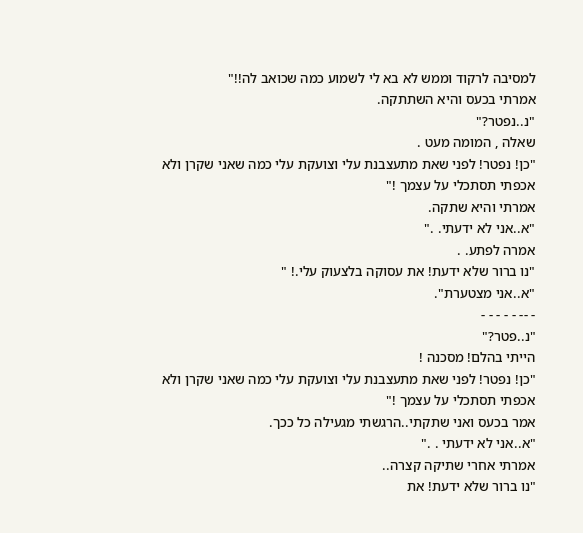למסיבה לרקוד וממש לא בא לי לשמוע כמה שכואב לה!!"
אמרתי בכעס והיא השתתקה.
"נ..נפטר?"
שאלה , המומה מעט .
"כן! נפטר! לפני שאת מתעצבנת עלי וצועקת עלי כמה שאני שקרן ולא אכפתי תסתכלי על עצמך !"
אמרתי והיא שתקה.
"א..אני לא ידעתי. ."
אמרה לפתע. .
"נו ברור שלא ידעת! את עסוקה בלצעוק עלי.! "
"א..אני מצטערת".
- -- - - - - -
"נ..פטר?"
הייתי בהלם! מסכנה !
"כן! נפטר! לפני שאת מתעצבנת עלי וצועקת עלי כמה שאני שקרן ולא אכפתי תסתכלי על עצמך !"
אמר בכעס ואני שתקתי..הרגשתי מגעילה כל ככך.
"א..אני לא ידעתי . ."
אמרתי אחרי שתיקה קצרה..
"נו ברור שלא ידעת! את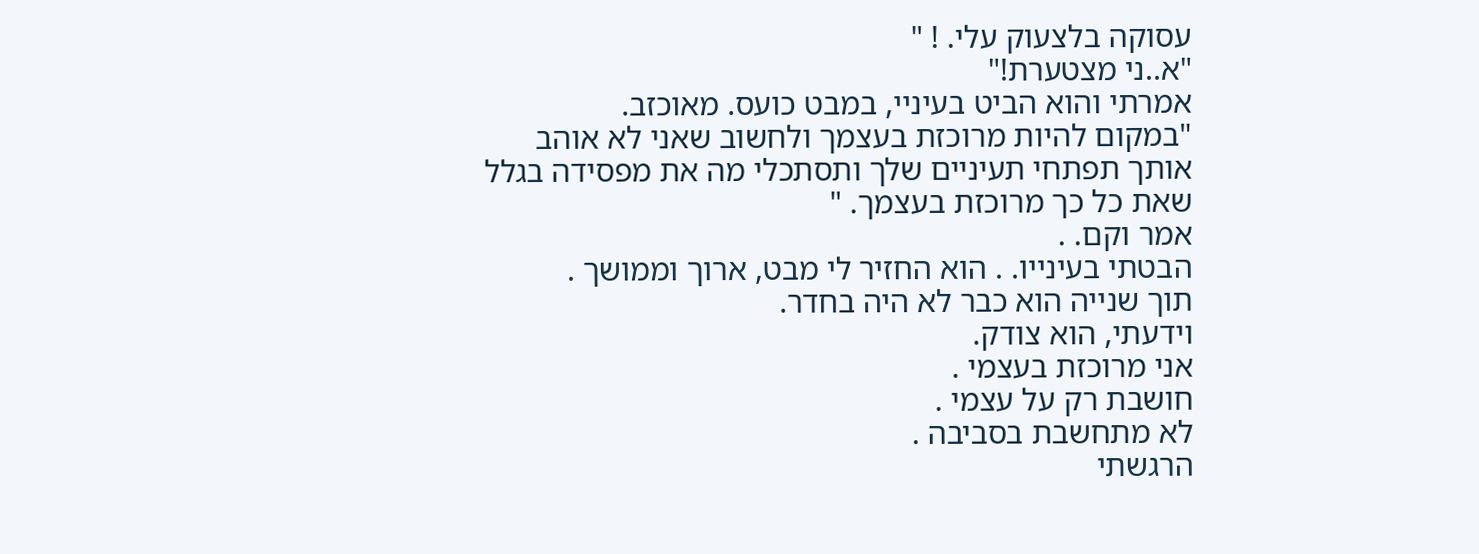עסוקה בלצעוק עלי. ! "
"א..ני מצטערת!"
אמרתי והוא הביט בעיניי, במבט כועס. מאוכזב.
"במקום להיות מרוכזת בעצמך ולחשוב שאני לא אוהב אותך תפתחי תעיניים שלך ותסתכלי מה את מפסידה בגלל שאת כל כך מרוכזת בעצמך. "
אמר וקם. .
הבטתי בעינייו. . הוא החזיר לי מבט, ארוך וממושך .
תוך שנייה הוא כבר לא היה בחדר.
וידעתי, הוא צודק.
אני מרוכזת בעצמי .
חושבת רק על עצמי .
לא מתחשבת בסביבה .
הרגשתי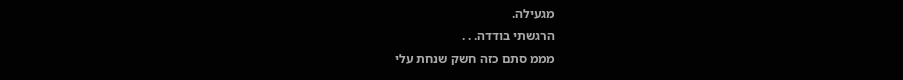מגעילה.
הרגשתי בודדה. . .
מממ סתם כזה חשק שנחת עלי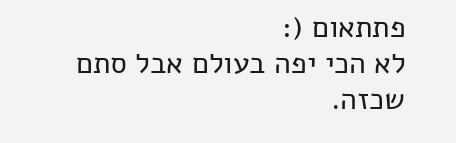פתתאום (:
לא הכי יפה בעולם אבל סתם שכזה.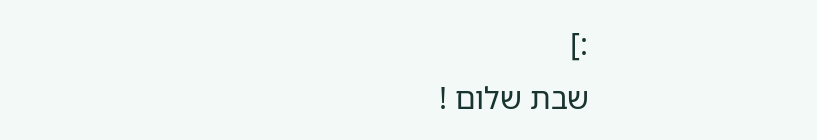:]
שבת שלום !